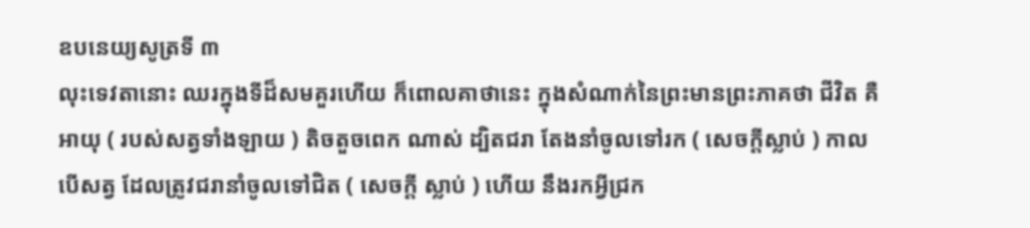ឧបនេយ្យសូត្រទី ៣
លុះទេវតានោះ ឈរក្នុងទីដ៏សមគួរហើយ ក៏ពោលគាថានេះ ក្នុងសំណាក់នៃព្រះមានព្រះភាគថា ជីវិត គឺអាយុ ( របស់សត្វទាំងឡាយ ) តិចតួចពេក ណាស់ ដ្បិតជរា តែងនាំចូលទៅរក ( សេចក្តីស្លាប់ ) កាលបើសត្វ ដែលត្រូវជរានាំចូលទៅជិត ( សេចក្តី ស្លាប់ ) ហើយ នឹងរកអ្វីជ្រក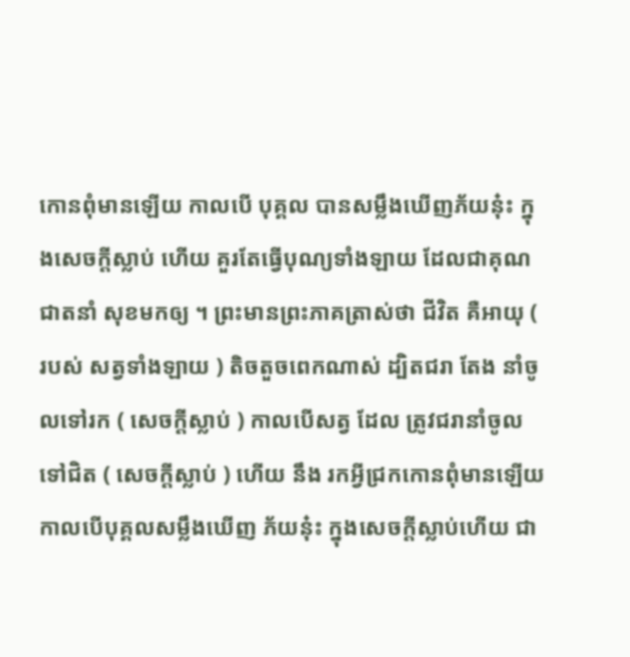កោនពុំមានឡើយ កាលបើ បុគ្គល បានសម្លឹងឃើញភ័យនុ៎ះ ក្នុងសេចក្តីស្លាប់ ហើយ គួរតែធ្វើបុណ្យទាំងឡាយ ដែលជាគុណជាតនាំ សុខមកឲ្យ ។ ព្រះមានព្រះភាគត្រាស់ថា ជីវិត គឺអាយុ ( របស់ សត្វទាំងឡាយ ) តិចតួចពេកណាស់ ដ្បិតជរា តែង នាំចូលទៅរក ( សេចក្តីស្លាប់ ) កាលបើសត្វ ដែល ត្រូវជរានាំចូលទៅជិត ( សេចក្តីស្លាប់ ) ហើយ នឹង រកអ្វីជ្រកកោនពុំមានឡើយ កាលបើបុគ្គលសម្លឹងឃើញ ភ័យនុ៎ះ ក្នុងសេចក្តីស្លាប់ហើយ ជា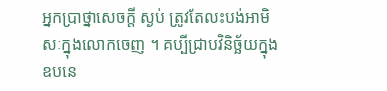អ្នកប្រាថ្នាសេចក្តី ស្ងប់ ត្រូវតែលះបង់អាមិសៈក្នុងលោកចេញ ។ គប្បីជ្រាបវិនិច្ឆ័យក្នុងឧបនេ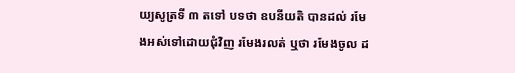យ្យសូត្រទី ៣ តទៅ បទថា ឧបនីយតិ បានដល់ រមែងអស់ទៅដោយជុំវិញ រមែងរលត់ ឬថា រមែងចូល ដ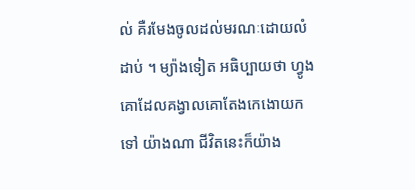ល់ គឺរមែងចូលដល់មរណៈដោយលំដាប់ ។ ម្យ៉ាងទៀត អធិប្បាយថា ហ្វូង គោដែលគង្វាលគោតែងកេងោយកទៅ យ៉ាងណា ជីវិតនេះក៏យ៉ាង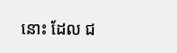នោះ ដែល ជ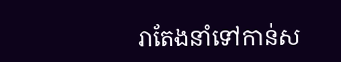រាតែងនាំទៅកាន់ស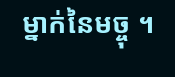ម្នាក់នៃមច្ចុ ។